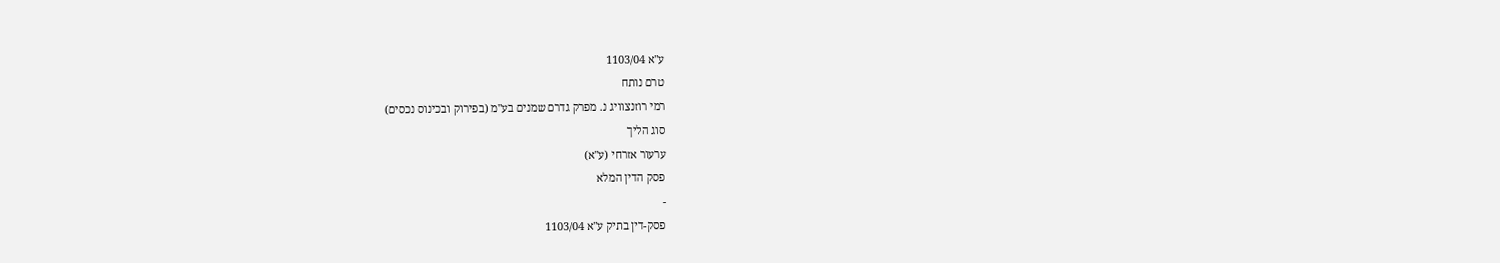ע"א 1103/04
טרם נותח
רמי רוזנצוויג נ. מפרק גדרם שמנים בע"מ (בפירוק ובכינוס נכסים)
סוג הליך
ערעור אזרחי (ע"א)
פסק הדין המלא
-
פסק-דין בתיק ע"א 1103/04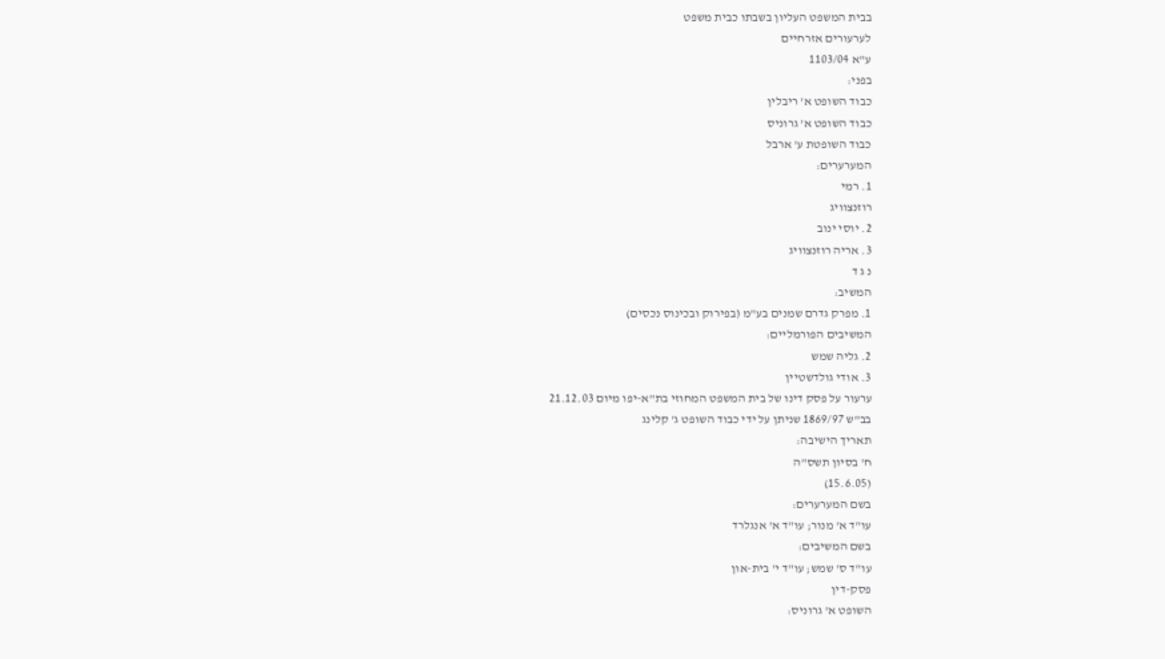בבית המשפט העליון בשבתו כבית משפט
לערעורים אזרחיים
ע"א 1103/04
בפני:
כבוד השופט א' ריבלין
כבוד השופט א' גרוניס
כבוד השופטת ע' ארבל
המערערים:
1. רמי
רוזנצוויג
2. יוסי ינוב
3. אריה רוזנצוויג
נ ג ד
המשיב:
1. מפרק גדרם שמנים בע"מ (בפירוק ובכינוס נכסים)
המשיבים הפורמליים:
2. גליה שמש
3. אודי גולדשטיין
ערעור על פסק דינו של בית המשפט המחוזי בת"א-יפו מיום 21.12.03
בב"ש 1869/97 שניתן על ידי כבוד השופט ג' קלינג
תאריך הישיבה:
ח' בסיון תשס"ה
(15.6.05)
בשם המערערים:
עו"ד א' מנור; עו"ד א' אנגלרד
בשם המשיבים:
עו"ד ס' שמש; עו"ד י' בית-און
פסק-דין
השופט א' גרוניס: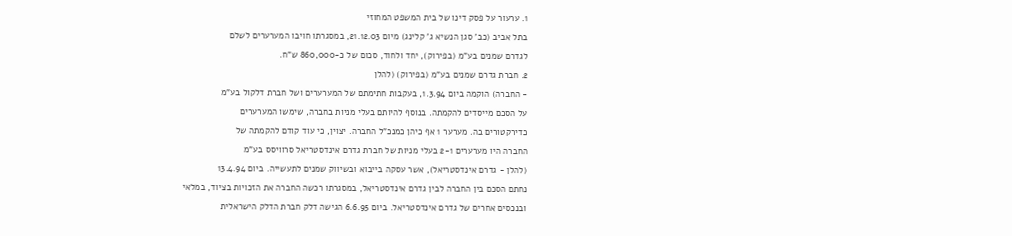1. ערעור על פסק דינו של בית המשפט המחוזי
בתל אביב (כב' סגן הנשיא ג' קלינג) מיום 21.12.03, במסגרתו חויבו המערערים לשלם
לגדרם שמנים בע"מ (בפירוק), יחד ולחוד, סכום של כ-860,000 ש"ח.
2. חברת גדרם שמנים בע"מ (בפירוק) (להלן
- החברה) הוקמה ביום 1.3.94, בעקבות חתימתם של המערערים ושל חברת דלקול בע"מ
על הסכם מייסדים להקמתה. בנוסף להיותם בעלי מניות בחברה, שימשו המערערים
כדירקטורים בה. מערער 1 אף כיהן כמנכ"ל החברה. יצוין, כי עוד קודם להקמתה של
החברה היו מערערים 2-1 בעלי מניות של חברת גדרם אינדסטריאל סרוויסס בע"מ
(להלן - גדרם אינדסטריאל), אשר עסקה בייבוא ובשיווק שמנים לתעשייה. ביום 13.4.94
נחתם הסכם בין החברה לבין גדרם אינדסטריאל, במסגרתו רכשה החברה את הזכויות בציוד, במלאי
ובנכסים אחרים של גדרם אינדסטריאל. ביום 6.6.95 הגישה דלק חברת הדלק הישראלית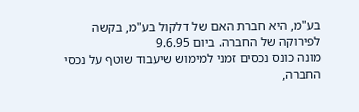בע"מ, היא חברת האם של דלקול בע"מ, בקשה לפירוקה של החברה. ביום 9.6.95
מונה כונס נכסים זמני למימוש שיעבוד שוטף על נכסי החברה,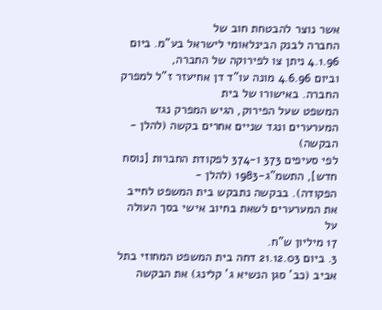אשר נוצר להבטחת חוב של
החברה לבנק הבינלאומי לישראל בע"מ. ביום 4.1.96 ניתן צו לפירוקה של החברה,
וביום 4.6.96 מונה עו"ד דן אחיעזר ז"ל למפרק החברה. באישורו של בית
המשפט שעל הפירוק, הגיש המפרק נגד המערערים ונגד שניים אחרים בקשה (להלן - הבקשה)
לפי סעיפים 373 ו-374 לפקודת החברות [נוסח חדש], התשמ"ג-1983 (להלן -
הפקודה). בבקשה נתבקש בית המשפט לחייב את המערערים לשאת בחיוב אישי בסך העולה על
17 מיליון ש"ח.
3. ביום 21.12.03 דחה בית המשפט המחוזי בתל
אביב (כב' סגן הנשיא ג' קלינג) את הבקשה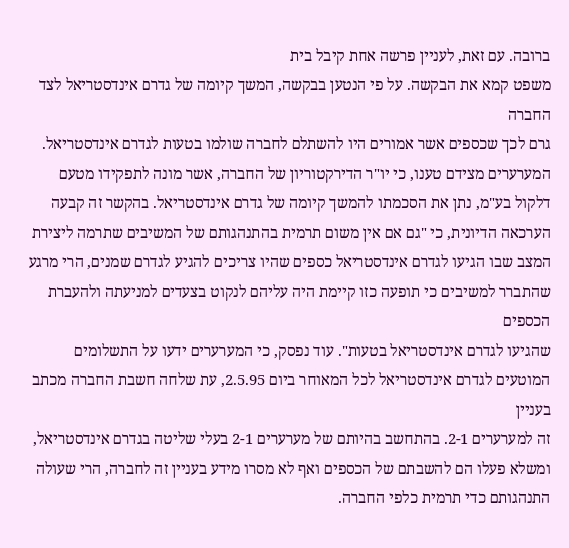ברובה. עם זאת, לעניין פרשה אחת קיבל בית
משפט קמא את הבקשה. על פי הנטען בבקשה, המשך קיומה של גדרם אינדסטריאל לצד החברה
גרם לכך שכספים אשר אמורים היו להשתלם לחברה שולמו בטעות לגדרם אינדסטריאל.
המערערים מצידם טענו, כי יו"ר הדירקטוריון של החברה, אשר מונה לתפקידו מטעם
דלקול בע"מ, נתן את הסכמתו להמשך קיומה של גדרם אינדסטריאל. בהקשר זה קבעה
הערכאה הדיונית, כי "גם אם אין משום תרמית בהתנהגותם של המשיבים שתרמה ליצירת
המצב שבו הגיעו לגדרם אינדסטריאל כספים שהיו צריכים להגיע לגדרם שמנים, הרי מרגע
שהתברר למשיבים כי תופעה כזו קיימת היה עליהם לנקוט בצעדים למניעתה ולהעברת הכספים
שהגיעו לגדרם אינדסטריאל בטעות". עוד נפסק, כי המערערים ידעו על התשלומים
המוטעים לגדרם אינדסטריאל לכל המאוחר ביום 2.5.95, עת שלחה חשבת החברה מכתב בעניין
זה למערערים 2-1. בהתחשב בהיותם של מערערים 2-1 בעלי שליטה בגדרם אינדסטריאל,
ומשלא פעלו הם להשבתם של הכספים ואף לא מסרו מידע בעניין זה לחברה, הרי שעולה
התנהגותם כדי תרמית כלפי החברה.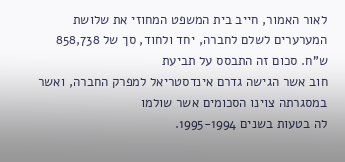לאור האמור, חייב בית המשפט המחוזי את שלושת
המערערים לשלם לחברה, יחד ולחוד, סך של 858,738 ש"ח. סכום זה התבסס על תביעת
חוב אשר הגישה גדרם אינדסטריאל למפרק החברה, ואשר במסגרתה צוינו הסכומים אשר שולמו
לה בטעות בשנים 1995-1994.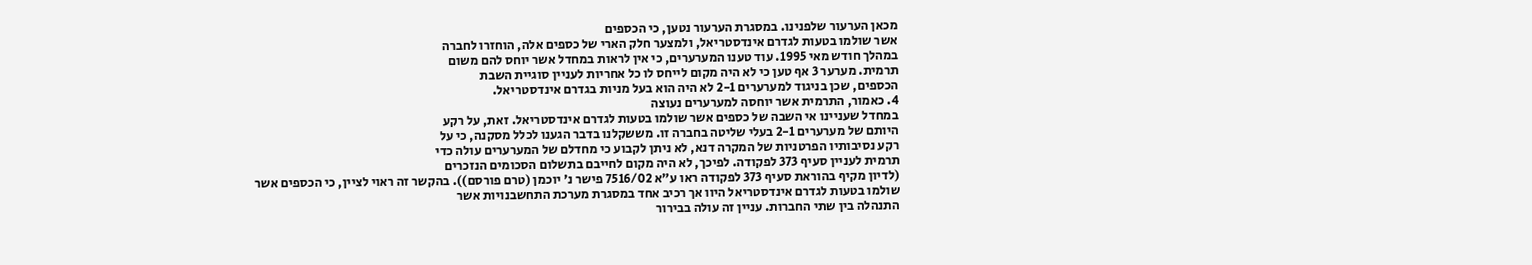מכאן הערעור שלפנינו. במסגרת הערעור נטען, כי הכספים
אשר שולמו בטעות לגדרם אינדסטריאל, ולמצער חלק הארי של כספים אלה, הוחזרו לחברה
במהלך חודש מאי 1995. עוד טענו המערערים, כי אין לראות במחדל אשר יוחס להם משום
תרמית. מערער 3 אף טען כי לא היה מקום לייחס לו כל אחריות לעניין סוגיית השבת
הכספים, שכן בניגוד למערערים 2-1 לא היה הוא בעל מניות בגדרם אינדסטריאל.
4. כאמור, התרמית אשר יוחסה למערערים נעוצה
במחדל שעניינו אי השבה של כספים אשר שולמו בטעות לגדרם אינדסטריאל. זאת, על רקע
היותם של מערערים 2-1 בעלי שליטה בחברה זו. מששקלנו בדבר הגענו לכלל מסקנה, כי על
רקע נסיבותיו הפרטניות של המקרה דנא, לא ניתן לקבוע כי מחדלם של המערערים עולה כדי
תרמית לעניין סעיף 373 לפקודה. לפיכך, לא היה מקום לחייבם בתשלום הסכומים הנזכרים
(לדיון מקיף בהוראת סעיף 373 לפקודה ראו ע"א 7516/02 פישר נ' יוכמן (טרם פורסם)). בהקשר זה ראוי לציין, כי הכספים אשר
שולמו בטעות לגדרם אינדסטריאל היוו אך רכיב אחד במסגרת מערכת התחשבנויות אשר
התנהלה בין שתי החברות. עניין זה עולה בבירור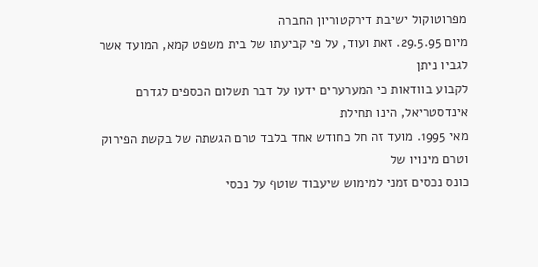מפרוטוקול ישיבת דירקטוריון החברה
מיום 29.5.95. זאת ועוד, על פי קביעתו של בית משפט קמא, המועד אשר לגביו ניתן
לקבוע בוודאות כי המערערים ידעו על דבר תשלום הכספים לגדרם אינדסטריאל, הינו תחילת
מאי 1995. מועד זה חל כחודש אחד בלבד טרם הגשתה של בקשת הפירוק וטרם מינויו של
כונס נכסים זמני למימוש שיעבוד שוטף על נכסי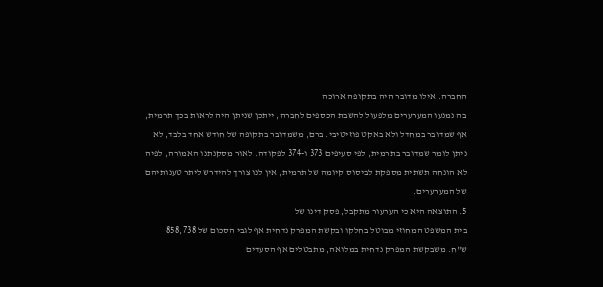החברה. אילו מדובר היה בתקופה ארוכה
בה נמנעו המערערים מלפעול להשבת הכספים לחברה, ייתכן שניתן היה לראות בכך תרמית,
אף שמדובר במחדל ולא באקט פוזיטיבי. ברם, משמדובר בתקופה של חודש אחד בלבד, לא
ניתן לומר שמדובר בתרמית, לפי סעיפים 373 ו-374 לפקודה. לאור מסקנתנו האמורה, לפיה
לא הונחה תשתית מספקת לביסוס קיומה של תרמית, אין לנו צורך להידרש ליתר טענותיהם
של המערערים.
5. התוצאה היא כי הערעור מתקבל, פסק דינו של
בית המשפט המחוזי מבוטל בחלקו ובקשת המפרק נדחית אף לגבי הסכום של 858,738
ש"ח. משבקשת המפרק נדחית במלואה, מתבטלים אף הסעדים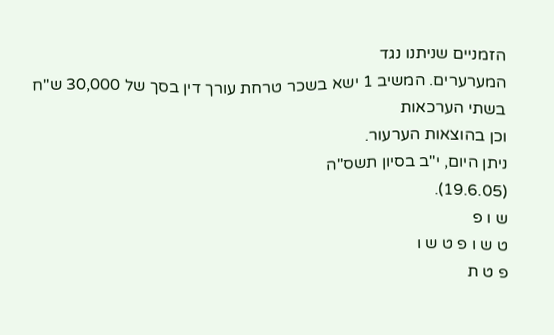הזמניים שניתנו נגד
המערערים. המשיב 1 ישא בשכר טרחת עורך דין בסך של 30,000 ש"ח בשתי הערכאות
וכן בהוצאות הערעור.
ניתן היום, י"ב בסיון תשס"ה
(19.6.05).
ש ו פ
ט ש ו פ ט ש ו
פ ט ת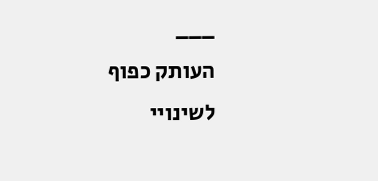___
העותק כפוף לשינויי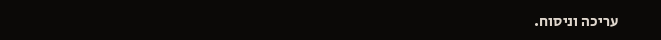עריכה וניסוח.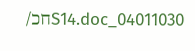04011030_S14.docחכ/